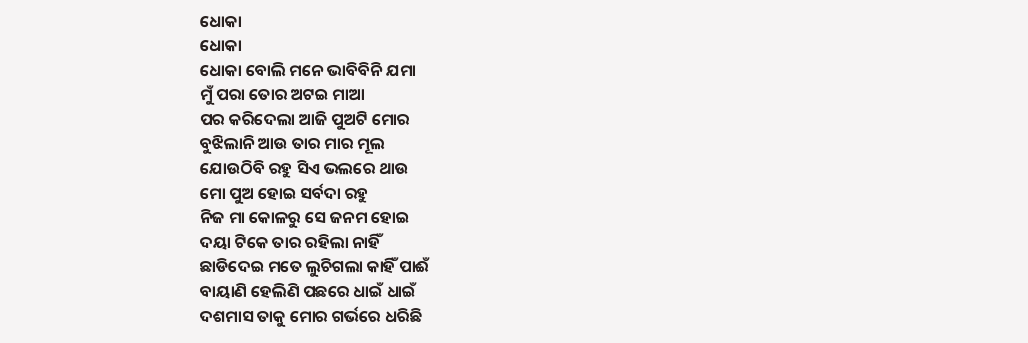ଧୋକା
ଧୋକା
ଧୋକା ବୋଲି ମନେ ଭାବିବିନି ଯମା
ମୁଁ ପରା ତୋର ଅଟଇ ମାଆ
ପର କରିଦେଲା ଆଜି ପୁଅଟି ମୋର
ବୁଝିଲାନି ଆଉ ତାର ମାର ମୂଲ
ଯୋଉଠିବି ରହୁ ସିଏ ଭଲରେ ଥାଉ
ମୋ ପୁଅ ହୋଇ ସର୍ବଦା ରହୁ
ନିଜ ମା କୋଳରୁ ସେ ଜନମ ହୋଇ
ଦୟା ଟିକେ ତାର ରହିଲା ନାହିଁ
ଛାଡିଦେଇ ମତେ ଲୁଚିଗଲା କାହିଁ ପାଈଁ
ବାୟାଣି ହେଲିଣି ପଛରେ ଧାଇଁ ଧାଇଁ
ଦଶମାସ ତାକୁ ମୋର ଗର୍ଭରେ ଧରିଛି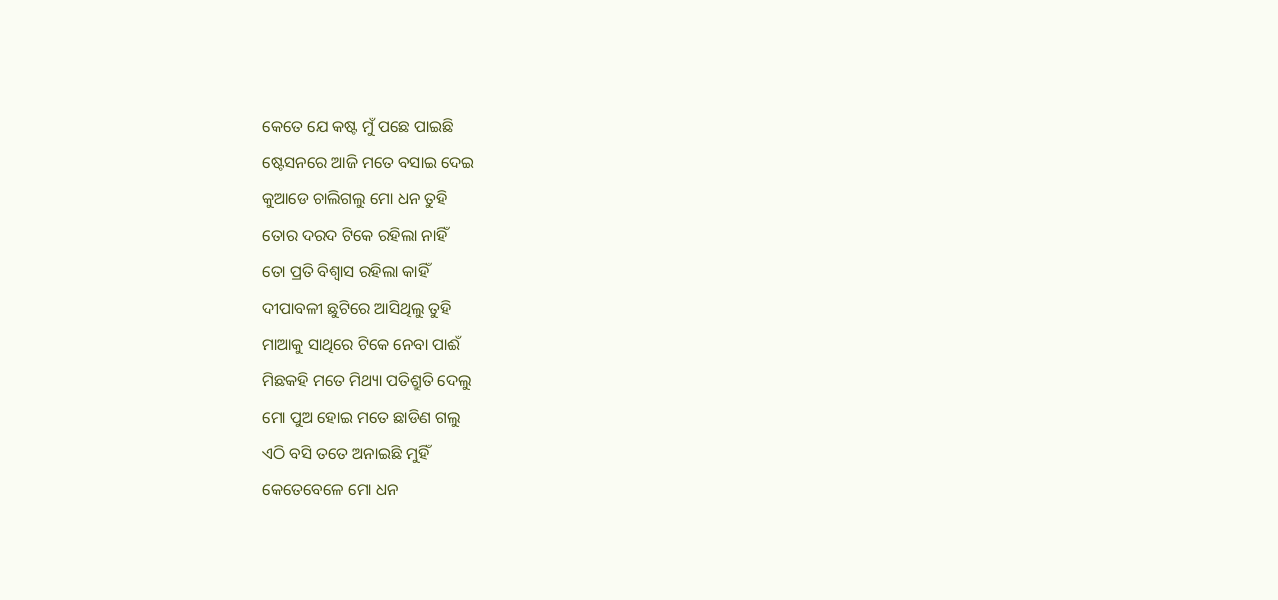କେତେ ଯେ କଷ୍ଟ ମୁଁ ପଛେ ପାଇଛି
ଷ୍ଟେସନରେ ଆଜି ମତେ ବସାଇ ଦେଇ
କୁଆଡେ ଚାଲିଗଲୁ ମୋ ଧନ ତୁହି
ତୋର ଦରଦ ଟିକେ ରହିଲା ନାହିଁ
ତୋ ପ୍ରତି ବିଶ୍ବାସ ରହିଲା କାହିଁ
ଦୀପାବଳୀ ଛୁଟିରେ ଆସିଥିଲୁ ତୁହି
ମାଆକୁ ସାଥିରେ ଟିକେ ନେବା ପାଈଁ
ମିଛକହି ମତେ ମିଥ୍ୟା ପତିଶ୍ରୁତି ଦେଲୁ
ମୋ ପୁଅ ହୋଇ ମତେ ଛାଡିଣ ଗଲୁ
ଏଠି ବସି ତତେ ଅନାଇଛି ମୁହିଁ
କେତେବେଳେ ମୋ ଧନ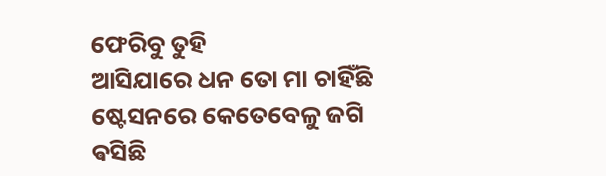ଫେରିବୁ ତୁହି
ଆସିଯାରେ ଧନ ତୋ ମା ଚାହିଁଛି
ଷ୍ଟେସନରେ କେତେବେଳୁ ଜଗି ଵସିଛି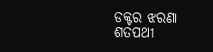ଡକ୍ଟର ଝରଣା ଶତପଥୀ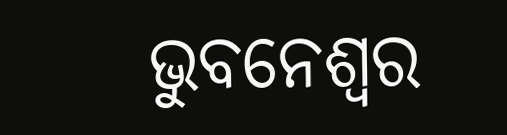ଭୁବନେଶ୍ବର